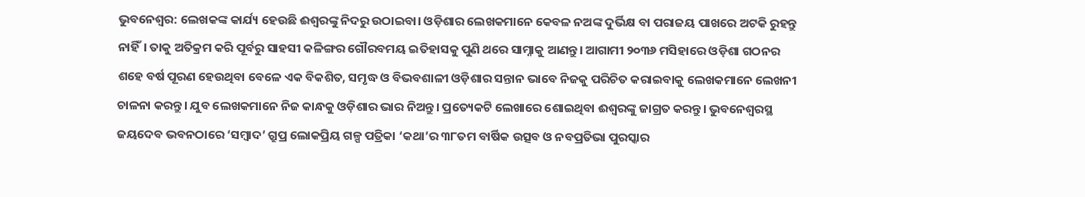ଭୁବନେଶ୍ବର: ଲେଖକଙ୍କ କାର୍ଯ୍ୟ ହେଉଛି ଈଶ୍ବରଙ୍କୁ ନିଦରୁ ଉଠାଇବା। ଓଡ଼ିଶାର ଲେଖକମାନେ କେବଳ ନଅଙ୍କ ଦୁର୍ଭିକ୍ଷ ବା ପରାଜୟ ପାଖରେ ଅଟକି ରୁହନ୍ତୁ ନାହିଁ। ତାକୁ ଅତିକ୍ରମ କରି ପୂର୍ବରୁ ସାହସୀ କଳିଙ୍ଗର ଗୌରବମୟ ଇତିହାସକୁ ପୁଣି ଥରେ ସାମ୍ନାକୁ ଆଣନ୍ତୁ। ଆଗାମୀ ୨୦୩୬ ମସିହାରେ ଓଡ଼ିଶା ଗଠନର ଶହେ ବର୍ଷ ପୂରଣ ହେଉଥିବା ବେଳେ ଏକ ବିକଶିତ, ସମୃଦ୍ଧ ଓ ବିଭବଶାଳୀ ଓଡ଼ିଶାର ସନ୍ତାନ ଭାବେ ନିଜକୁ ପରିଚିତ କରାଇବାକୁ ଲେଖକମାନେ ଲେଖନୀ ଚାଳନା କରନ୍ତୁ। ଯୁବ ଲେଖକମାନେ ନିଜ କାନ୍ଧକୁ ଓଡ଼ିଶାର ଭାର ନିଅନ୍ତୁ। ପ୍ରତ୍ୟେକଟି ଲେଖାରେ ଶୋଇଥିବା ଈଶ୍ବରଙ୍କୁ ଜାଗ୍ରତ କରନ୍ତୁ। ଭୁବନେଶ୍ବରସ୍ଥ ଜୟଦେବ ଭବନଠାରେ ‘ସମ୍ବାଦ’ ଗ୍ରୁପ୍ର ଲୋକପ୍ରିୟ ଗଳ୍ପ ପତ୍ରିକା ‘କଥା’ର ୩୮ତମ ବାର୍ଷିକ ଉତ୍ସବ ଓ ନବପ୍ରତିଭା ପୁରସ୍କାର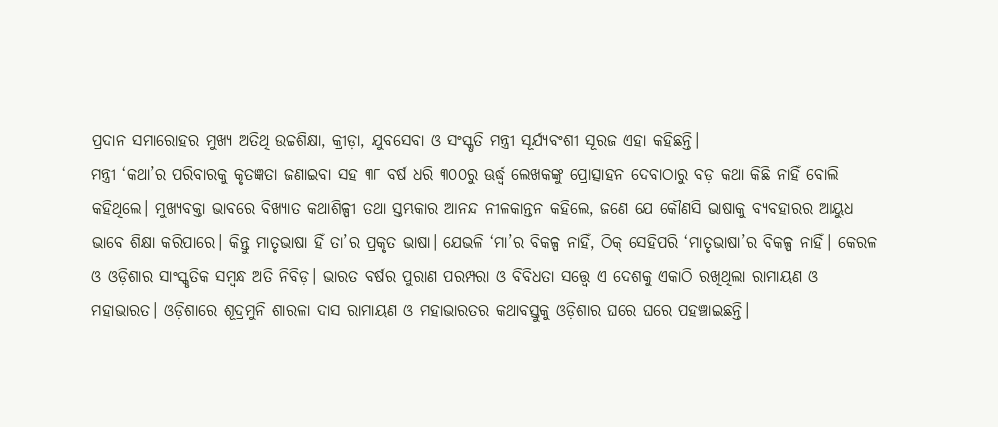ପ୍ରଦାନ ସମାରୋହର ମୁଖ୍ୟ ଅତିଥି ଉଚ୍ଚଶିକ୍ଷା, କ୍ରୀଡ଼ା, ଯୁବସେବା ଓ ସଂସ୍କୃତି ମନ୍ତ୍ରୀ ସୂର୍ଯ୍ୟବଂଶୀ ସୂରଜ ଏହା କହିଛନ୍ତି।
ମନ୍ତ୍ରୀ ‘କଥା’ର ପରିବାରକୁ କୃତଜ୍ଞତା ଜଣାଇବା ସହ ୩୮ ବର୍ଷ ଧରି ୩୦୦ରୁ ଊର୍ଦ୍ଧ୍ବ ଲେଖକଙ୍କୁ ପ୍ରୋତ୍ସାହନ ଦେବାଠାରୁ ବଡ଼ କଥା କିଛି ନାହିଁ ବୋଲି କହିଥିଲେ। ମୁଖ୍ୟବକ୍ତା ଭାବରେ ବିଖ୍ୟାତ କଥାଶିଳ୍ପୀ ତଥା ସ୍ତମ୍ଭକାର ଆନନ୍ଦ ନୀଳକାନ୍ତନ କହିଲେ, ଜଣେ ଯେ କୌଣସି ଭାଷାକୁ ବ୍ୟବହାରର ଆୟୁଧ ଭାବେ ଶିକ୍ଷା କରିପାରେ। କିନ୍ତୁ ମାତୃଭାଷା ହିଁ ତା’ର ପ୍ରକୃତ ଭାଷା। ଯେଭଳି ‘ମା’ର ବିକଳ୍ପ ନାହିଁ, ଠିକ୍ ସେହିପରି ‘ମାତୃଭାଷା’ର ବିକଳ୍ପ ନାହିଁ। କେରଳ ଓ ଓଡ଼ିଶାର ସାଂସ୍କୃତିକ ସମ୍ବନ୍ଧ ଅତି ନିବିଡ଼। ଭାରତ ବର୍ଷର ପୁରାଣ ପରମ୍ପରା ଓ ବିବିଧତା ସତ୍ତ୍ବେ ଏ ଦେଶକୁ ଏକାଠି ରଖିଥିଲା ରାମାୟଣ ଓ ମହାଭାରତ। ଓଡ଼ିଶାରେ ଶୂଦ୍ରମୁନି ଶାରଳା ଦାସ ରାମାୟଣ ଓ ମହାଭାରତର କଥାବସ୍ତୁକୁ ଓଡ଼ିଶାର ଘରେ ଘରେ ପହଞ୍ଚାଇଛନ୍ତି।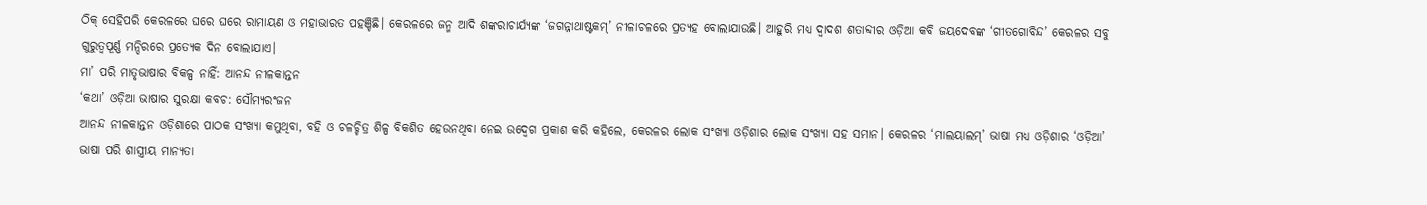ଠିକ୍ ସେହିପରି କେରଳରେ ଘରେ ଘରେ ରାମାୟଣ ଓ ମହାଭାରତ ପହଞ୍ଚିଛି। କେରଳରେ ଜନ୍ମ ଆଦି ଶଙ୍କରାଚାର୍ଯ୍ୟଙ୍କ ‘ଜଗନ୍ନାଥାଷ୍ଟକମ୍’ ନୀଳାଚଳରେ ପ୍ରତ୍ୟହ ବୋଲାଯାଉଛି। ଆହୁରି ମଧ୍ୟ ଦ୍ବାଦଶ ଶତାବ୍ଦୀର ଓଡ଼ିଆ କବି ଜୟଦେବଙ୍କ ‘ଗୀତଗୋବିନ୍ଦ’ କେରଳର ସବୁ ଗୁରୁତ୍ବପୂର୍ଣ୍ଣ ମନ୍ଦିରରେ ପ୍ରତ୍ୟେକ ଦିନ ବୋଲାଯାଏ।
ମା’ ପରି ମାତୃଭାଷାର ବିକଳ୍ପ ନାହିଁ: ଆନନ୍ଦ ନୀଳକାନ୍ତନ
‘କଥା’ ଓଡ଼ିଆ ଭାଷାର ସୁରକ୍ଷା କବଚ: ସୌମ୍ୟରଂଜନ
ଆନନ୍ଦ ନୀଳକାନ୍ତନ ଓଡ଼ିଶାରେ ପାଠକ ସଂଖ୍ୟା କମୁଥିବା, ବହି ଓ ଚଳଚ୍ଚିତ୍ର ଶିଳ୍ପ ବିକଶିତ ହେଉନଥିବା ନେଇ ଉଦ୍ବେଗ ପ୍ରକାଶ କରି କହିଲେ, କେରଳର ଲୋକ ସଂଖ୍ୟା ଓଡ଼ିଶାର ଲୋକ ସଂଖ୍ୟା ସହ ସମାନ। କେରଳର ‘ମାଲୟାଲମ୍’ ଭାଷା ମଧ୍ୟ ଓଡ଼ିଶାର ‘ଓଡ଼ିଆ’ ଭାଷା ପରି ଶାସ୍ତ୍ରୀୟ ମାନ୍ୟତା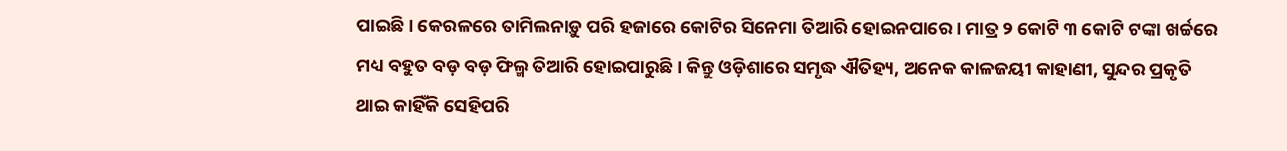ପାଇଛି। କେରଳରେ ତାମିଲନାଡ଼ୁ ପରି ହଜାରେ କୋଟିର ସିନେମା ତିଆରି ହୋଇନପାରେ। ମାତ୍ର ୨ କୋଟି ୩ କୋଟି ଟଙ୍କା ଖର୍ଚ୍ଚରେ ମଧ୍ୟ ବହୁତ ବଡ଼ ବଡ଼ ଫିଲ୍ମ ତିଆରି ହୋଇପାରୁଛି। କିନ୍ତୁ ଓଡ଼ିଶାରେ ସମୃଦ୍ଧ ଐତିହ୍ୟ, ଅନେକ କାଳଜୟୀ କାହାଣୀ, ସୁନ୍ଦର ପ୍ରକୃତି ଥାଇ କାହିଁକି ସେହିପରି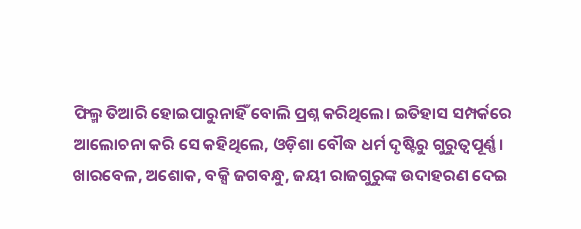ଫିଲ୍ମ ତିଆରି ହୋଇପାରୁନାହିଁ ବୋଲି ପ୍ରଶ୍ନ କରିଥିଲେ। ଇତିହାସ ସମ୍ପର୍କରେ ଆଲୋଚନା କରି ସେ କହିଥିଲେ, ଓଡ଼ିଶା ବୌଦ୍ଧ ଧର୍ମ ଦୃଷ୍ଟିରୁ ଗୁରୁତ୍ବପୂର୍ଣ୍ଣ। ଖାରବେଳ, ଅଶୋକ, ବକ୍ସି ଜଗବନ୍ଧୁ, ଜୟୀ ରାଜଗୁରୁଙ୍କ ଉଦାହରଣ ଦେଇ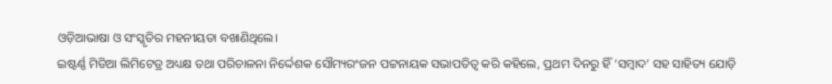ଓଡ଼ିଆଭାଷା ଓ ସଂସ୍କୃତିର ମହନୀୟତା ବଖାଣିଥିଲେ।
ଇଷ୍ଟର୍ଣ୍ଣ ମିଡିଆ ଲିମିଟେଡ୍ର ଅଧ୍ୟକ୍ଷ ତଥା ପରିଚାଳନା ନିର୍ଦ୍ଦେଶକ ସୌମ୍ୟରଂଜନ ପଟ୍ଟନାୟକ ସଭାପତିତ୍ବ କରି କହିଲେ, ପ୍ରଥମ ଦିନରୁ ହିଁ ‘ସମ୍ବାଦ’ ସହ ସାହିତ୍ୟ ଯୋଡ଼ି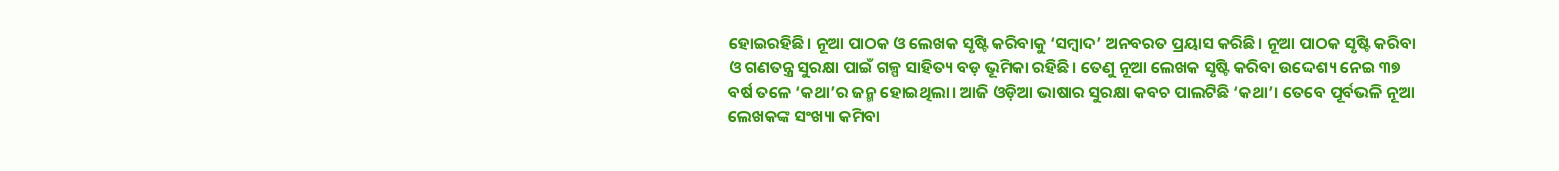ହୋଇରହିଛି। ନୂଆ ପାଠକ ଓ ଲେଖକ ସୃଷ୍ଟି କରିବାକୁ ‘ସମ୍ବାଦ’ ଅନବରତ ପ୍ରୟାସ କରିଛି। ନୂଆ ପାଠକ ସୃଷ୍ଟି କରିବା ଓ ଗଣତନ୍ତ୍ର ସୁରକ୍ଷା ପାଇଁ ଗଳ୍ପ ସାହିତ୍ୟ ବଡ଼ ଭୂମିକା ରହିଛି। ତେଣୁ ନୂଆ ଲେଖକ ସୃଷ୍ଟି କରିବା ଉଦ୍ଦେଶ୍ୟ ନେଇ ୩୭ ବର୍ଷ ତଳେ ‘କଥା’ର ଜନ୍ମ ହୋଇଥିଲା। ଆଜି ଓଡ଼ିଆ ଭାଷାର ସୁରକ୍ଷା କବଚ ପାଲଟିଛି ‘କଥା’। ତେବେ ପୂର୍ବଭଳି ନୂଆ ଲେଖକଙ୍କ ସଂଖ୍ୟା କମିବା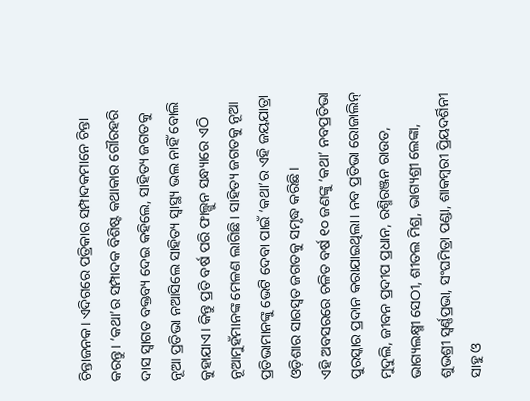ଚିନ୍ତାଜନକ। ଏଦିଗରେ ପତ୍ରିକାର ସମ୍ପାଦକମାନେ ଚିନ୍ତା କରନ୍ତୁ। ‘କଥା’ର ସମ୍ପାଦକ ବିଶିଷ୍ଟ କଥାକାର ଗୌରହରି ଦାସ ସ୍ବାଗତ ବକ୍ତବ୍ୟ ଦେଇ କହିଲେ, ସାହିତ୍ୟ ଜଗତକୁ ନୂଆ ପ୍ରତିଭା ନଆସିଲେ ସାହିତ୍ୟ ସ୍ବାସ୍ଥ୍ୟ ଭଲ ନାହିଁ ବୋଲି କୁହାଯାଏ। କିନ୍ତୁ ପ୍ରତି ବର୍ଷ ପରି ଫାଲ୍ଗୁନ ସନ୍ଧ୍ୟାରେ ଏଠି ନୂଆମୁହଁମାନଙ୍କ ମେଳଣ ଲାଗିଛି। ସାହିତ୍ୟ ଜଗତକୁ ନୂଆ ପ୍ରତିଭାମାନଙ୍କୁ ଭେଟି ଦେବା ପାଇଁ ‘କଥା’ର ଏହି ଜୟଯାତ୍ରା ଓଡ଼ିଶାର ସାରସ୍ବତ ଜଗତକୁ ସମୃଦ୍ଧ କରିଛି।
ଏହି ଅବସରରେ ଚଳିତ ବର୍ଷ ୧୦ ଜଣଙ୍କୁ ‘କଥା’ ନବପ୍ରତିଭା ପୁରସ୍କାର ପ୍ରଦାନ କରାଯାଇଥିଲା। ନବ ପ୍ରତିଭା ରୋଜାଲିନ୍ ମୁଦୁଲି, ଜୀବନ ପ୍ରଦୀପ ପ୍ରଧାନ, ରଶ୍ମିରଞ୍ଜନ ରାଉତ, ଭାଗ୍ୟଲକ୍ଷ୍ମୀ ସେଠୀ, ଶୀତଲ ମିଶ୍ର, ଭାଗ୍ୟଶ୍ରୀ ଲେଙ୍କା, ଶୁଭଶ୍ରୀ ସ୍ବର୍ଣ୍ଣପ୍ରଭା, ସଂଘମିତ୍ରା ପଣ୍ଡା, ଶାକମ୍ବରୀ ପ୍ରିୟଦର୍ଶିନୀ ସାହୁ ଓ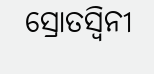ସ୍ରୋତସ୍ବିନୀ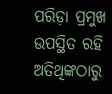ପରିଡ଼ା ପ୍ରମୁଖ ଉପସ୍ଥିତ ରହି ଅତିଥିଙ୍କଠାରୁ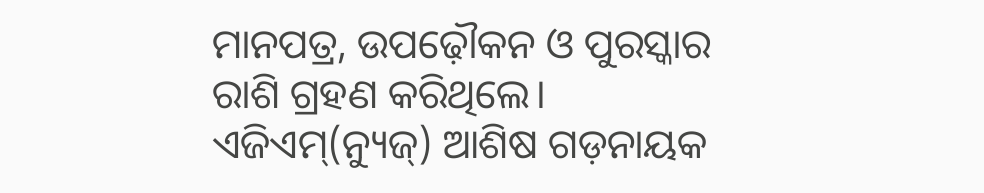ମାନପତ୍ର, ଉପଢ଼ୌକନ ଓ ପୁରସ୍କାର ରାଶି ଗ୍ରହଣ କରିଥିଲେ। ଏଜିଏମ୍(ନ୍ୟୁଜ୍) ଆଶିଷ ଗଡ଼ନାୟକ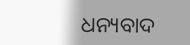ଧନ୍ୟବାଦ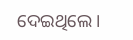ଦେଇଥିଲେ।